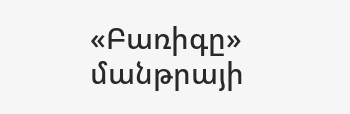«Բառիգը» մանթրայի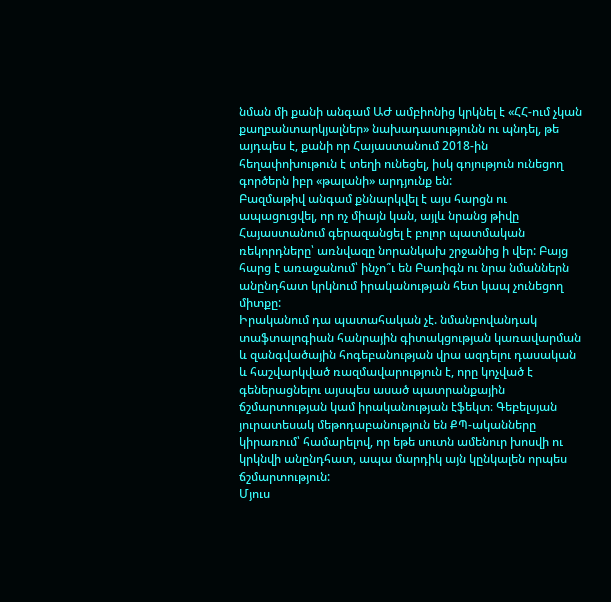նման մի քանի անգամ ԱԺ ամբիոնից կրկնել է «ՀՀ-ում չկան քաղբանտարկյալներ» նախադասությունն ու պնդել, թե այդպես է, քանի որ Հայաստանում 2018-ին հեղափոխութուն է տեղի ունեցել, իսկ գոյություն ունեցող գործերն իբր «թալանի» արդյունք են:
Բազմաթիվ անգամ քննարկվել է այս հարցն ու ապացուցվել, որ ոչ միայն կան, այլև նրանց թիվը Հայաստանում գերազանցել է բոլոր պատմական ռեկորդները՝ առնվազը նորանկախ շրջանից ի վեր: Բայց հարց է առաջանում՝ ինչո՞ւ են Բառիգն ու նրա նմաններն անընդհատ կրկնում իրականության հետ կապ չունեցող միտքը:
Իրականում դա պատահական չէ. նմանբովանդակ տաֆտալոգիան հանրային գիտակցության կառավարման և զանգվածային հոգեբանության վրա ազդելու դասական և հաշվարկված ռազմավարություն է, որը կոչված է գեներացնելու այսպես ասած պատրանքային ճշմարտության կամ իրականության էֆեկտ։ Գեբելսյան յուրատեսակ մեթոդաբանություն են ՔՊ-ականները կիրառում՝ համարելով, որ եթե սուտն ամենուր խոսվի ու կրկնվի անընդհատ, ապա մարդիկ այն կընկալեն որպես ճշմարտություն:
Մյուս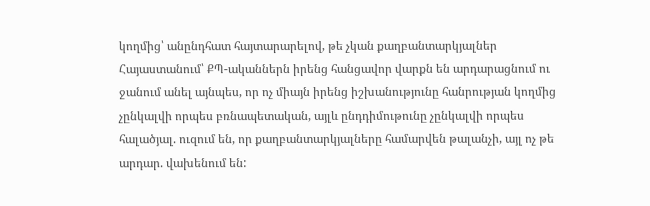կողմից՝ անընդհատ հայտարարելով, թե չկան քաղբանտարկյալներ Հայաստանում՝ ՔՊ-ականներն իրենց հանցավոր վարքն են արդարացնում ու ջանում անել այնպես, որ ոչ միայն իրենց իշխանությունը հանրության կողմից չընկալվի որպես բռնապետական, այլև ընդդիմութունը չընկալվի որպես հալածյալ. ուզում են, որ քաղբանտարկյալները համարվեն թալանչի, այլ ոչ թե արդար. վախենում են: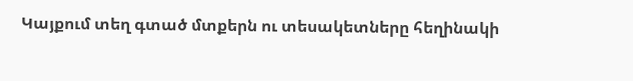Կայքում տեղ գտած մտքերն ու տեսակետները հեղինակի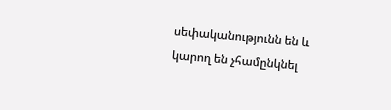սեփականությունն են և կարող են չհամընկնել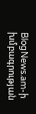BlogNews.am-ի խմբագրության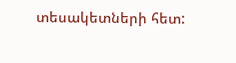տեսակետների հետ: